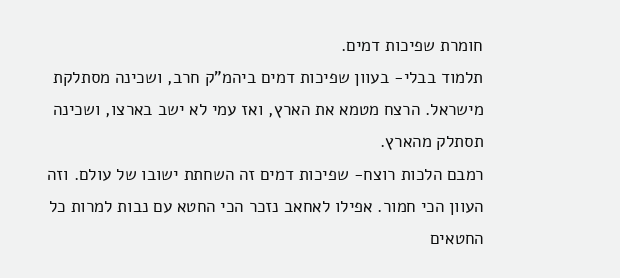חומרת שפיכות דמים.
תלמוד בבלי- בעוון שפיכות דמים ביהמ"ק חרב, ושכינה מסתלקת מישראל. הרצח מטמא את הארץ, ואז עמי לא ישב בארצו, ושכינה תסתלק מהארץ.
רמבם הלכות רוצח- שפיכות דמים זה השחתת ישובו של עולם. וזה העוון הכי חמור. אפילו לאחאב נזכר הכי החטא עם נבות למרות כל החטאים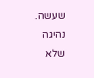שעשה.
נהיגה שלא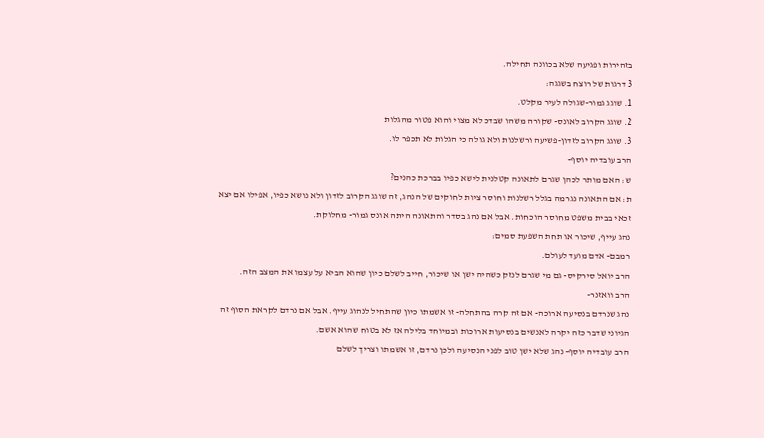בזהירות ופגיעה שלא בכוונה תחילה.
3 דרגות של רוצח בשגגה:
1. שוגג גמור-שגולה לעיר מקלט.
2. שוגג הקרוב לאונס- שקורה משהו שבדכ לא מצוי והוא פטור מהגלות
3. שוגג הקרוב לזדון-פשיעה ורשלנות ולא גולה כי הגלות לא תכפר לו.
הרב עובדיה יוסף-
ש: האם מותר לכהן שגרם לתאונה קטלנית לישא כפיו בברכת כהנים?
ת: אם התאונה נגרמה בגלל רשלנות וחוסר ציות לחוקים של הנהג, זה שוגג הקרוב לזדון ולא נושא כפיו, אפילו אם יצא זכאי בבית משפט מחוסר הוכחות. אבל אם נהג בסדר והתאונה היתה אונס גמור- מחלוקת.
נהג עייף, שיכור או תחת השפעת סמים:
רמבם- אדם מועד לעולם.
הרב יואל סירקיס- גם מי שגרם לנזק כשהיה ישן או שיכור, חייב לשלם כיון שהוא הביא על עצמו את המצב הזה.
הרב וואזנר-
נהג שנרדם בנסיעה ארוכה- אם זה קרה בהתחלה- זו אשמתו כיון שהתחיל לנהוג עייף. אבל אם נרדם לקראת הסוף זה הגיוני שדבר כזה יקרה לאנשים בנסיעות ארוכות ובמיוחד בלילה אז לא בטוח שהוא אשם.
הרב עובדיה יוסף- נהג שלא ישן טוב לפני הנסיעה ולכן נרדם, זו אשמתו וצריך לשלם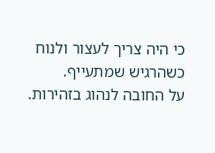כי היה צריך לעצור ולנוח כשהרגיש שמתעייף.
על החובה לנהוג בזהירות.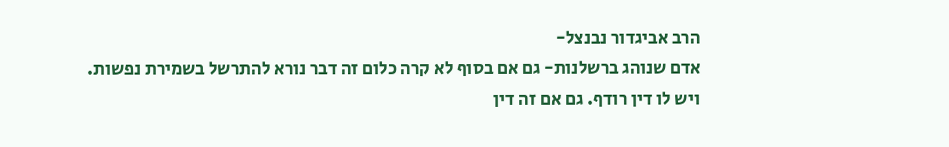הרב אביגדור נבנצל-
אדם שנוהג ברשלנות- גם אם בסוף לא קרה כלום זה דבר נורא להתרשל בשמירת נפשות. ויש לו דין רודף. גם אם זה דין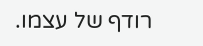רודף של עצמו.